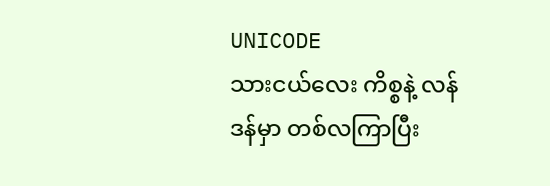UNICODE
သားငယ်လေး ကိစ္စနဲ့ လန်ဒန်မှာ တစ်လကြာပြီး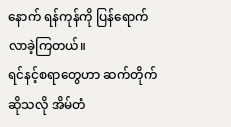နောက် ရန်ကုန်ကို ပြန်ရောက်လာခဲ့ကြတယ်။
ရင်နင့်စရာတွေဟာ ဆက်တိုက် ဆိုသလို အိမ်တံ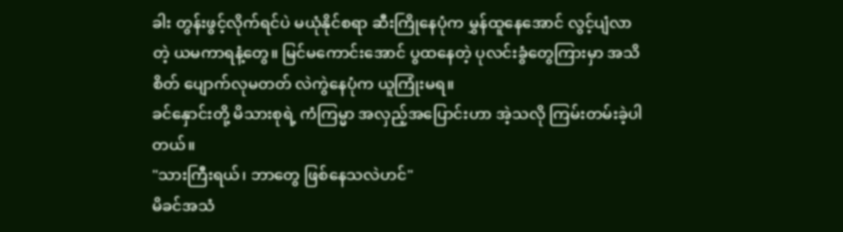ခါး တွန်းဖွင့်လိုက်ရင်ပဲ မယုံနိုင်စရာ ဆီးကြိုနေပုံက မွှန်ထူနေအောင် လွင့်ပျံလာတဲ့ ယမကာရနံ့တွေ။ မြင်မကောင်းအောင် ပွထနေတဲ့ ပုလင်းခွံတွေကြားမှာ အသိစိတ် ပျောက်လုမတတ် လဲကွဲနေပုံက ယူကြုံးမရ။
ခင်နှောင်းတို့ မိသားစုရဲ့ ကံကြမ္မာ အလှည့်အပြောင်းဟာ အဲ့သလို ကြမ်းတမ်းခဲ့ပါတယ်။
"သားကြီးရယ်၊ ဘာတွေ ဖြစ်နေသလဲဟင်"
မိခင်အသံ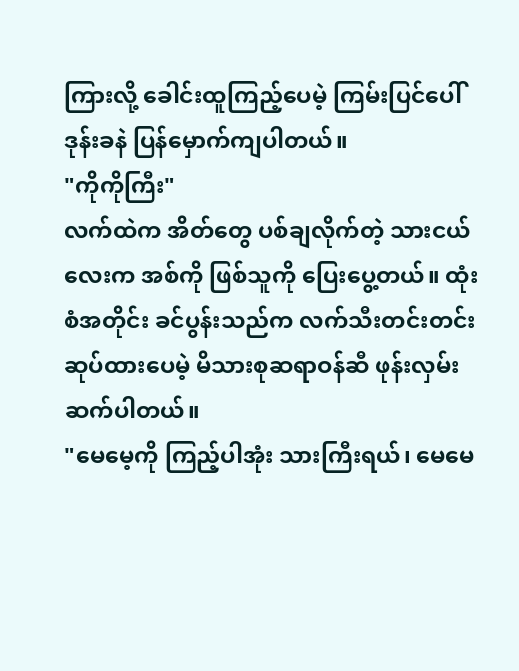ကြားလို့ ခေါင်းထူကြည့်ပေမဲ့ ကြမ်းပြင်ပေါ် ဒုန်းခနဲ ပြန်မှောက်ကျပါတယ်။
"ကိုကိုကြီး"
လက်ထဲက အိတ်တွေ ပစ်ချလိုက်တဲ့ သားငယ်လေးက အစ်ကို ဖြစ်သူကို ပြေးပွေ့တယ်။ ထုံးစံအတိုင်း ခင်ပွန်းသည်က လက်သီးတင်းတင်း ဆုပ်ထားပေမဲ့ မိသားစုဆရာဝန်ဆီ ဖုန်းလှမ်းဆက်ပါတယ်။
"မေမေ့ကို ကြည့်ပါအုံး သားကြီးရယ်၊ မေမေ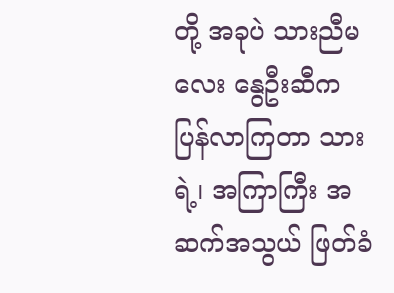တို့ အခုပဲ သားညီမလေး နွေဦးဆီက ပြန်လာကြတာ သားရဲ့၊ အကြာကြီး အဆက်အသွယ် ဖြတ်ခံ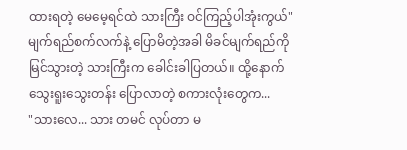ထားရတဲ့ မေမေ့ရင်ထဲ သားကြီး ဝင်ကြည့်ပါအုံးကွယ်"
မျက်ရည်စက်လက်နဲ့ ပြောမိတဲ့အခါ မိခင်မျက်ရည်ကို မြင်သွားတဲ့ သားကြီးက ခေါင်းခါပြတယ်။ ထို့နောက် သွေးရူးသွေးတန်း ပြောလာတဲ့ စကားလုံးတွေက...
"သားလေ... သား တမင် လုပ်တာ မ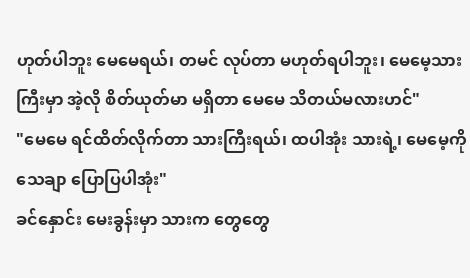ဟုတ်ပါဘူး မေမေရယ်၊ တမင် လုပ်တာ မဟုတ်ရပါဘူး၊ မေမေ့သားကြီးမှာ အဲ့လို စိတ်ယုတ်မာ မရှိတာ မေမေ သိတယ်မလားဟင်"
"မေမေ ရင်ထိတ်လိုက်တာ သားကြီးရယ်၊ ထပါအုံး သားရဲ့၊ မေမေ့ကို သေချာ ပြောပြပါအုံး"
ခင်နှောင်း မေးခွန်းမှာ သားက တွေတွေ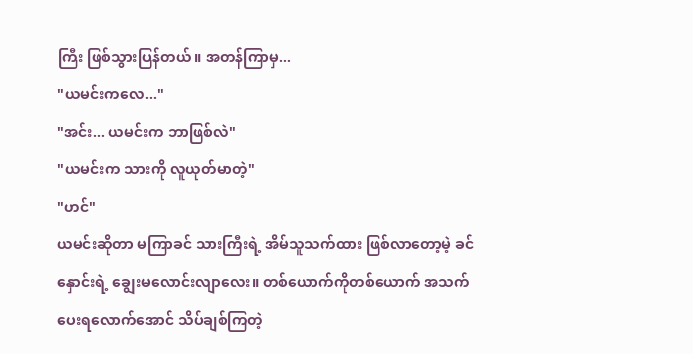ကြီး ဖြစ်သွားပြန်တယ်။ အတန်ကြာမှ...
"ယမင်းကလေ..."
"အင်း... ယမင်းက ဘာဖြစ်လဲ"
"ယမင်းက သားကို လူယုတ်မာတဲ့"
"ဟင်"
ယမင်းဆိုတာ မကြာခင် သားကြီးရဲ့ အိမ်သူသက်ထား ဖြစ်လာတော့မဲ့ ခင်နှောင်းရဲ့ ချွေးမလောင်းလျာလေး။ တစ်ယောက်ကိုတစ်ယောက် အသက်ပေးရလောက်အောင် သိပ်ချစ်ကြတဲ့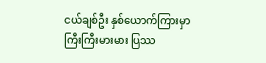ငယ်ချစ်ဦး နှစ်ယောက်ကြားမှာ ကြီးကြီးမားမား ပြဿ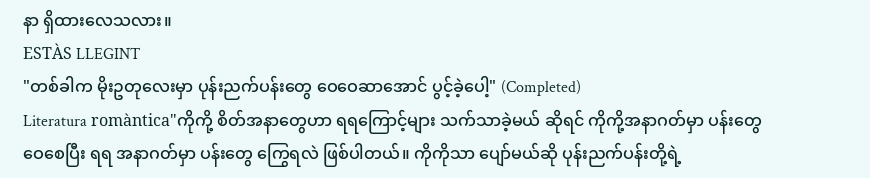နာ ရှိထားလေသလား။
ESTÀS LLEGINT
"တစ်ခါက မိုးဥတုလေးမှာ ပုန်းညက်ပန်းတွေ ဝေဝေဆာအောင် ပွင့်ခဲ့ပေါ့" (Completed)
Literatura romàntica"ကိုကို့ စိတ်အနာတွေဟာ ရရကြောင့်များ သက်သာခဲ့မယ် ဆိုရင် ကိုကို့အနာဂတ်မှာ ပန်းတွေ ဝေစေပြီး ရရ အနာဂတ်မှာ ပန်းတွေ ကြွေရလဲ ဖြစ်ပါတယ်။ ကိုကိုသာ ပျော်မယ်ဆို ပုန်းညက်ပန်းတို့ရဲ့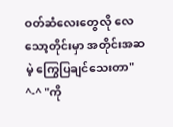ဝတ်ဆံလေးတွေလို လေသော့တိုင်းမှာ အတိုင်းအဆမဲ့ ကြွေပြချင်သေးတာ" ^-^ "ကို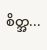စိတ္အ...